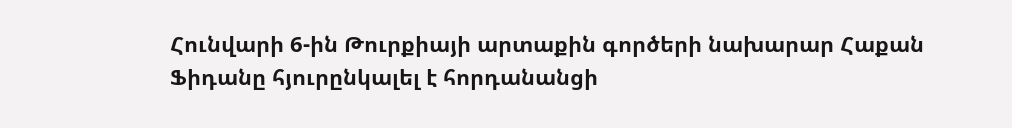Հունվարի 6-ին Թուրքիայի արտաքին գործերի նախարար Հաքան Ֆիդանը հյուրընկալել է հորդանանցի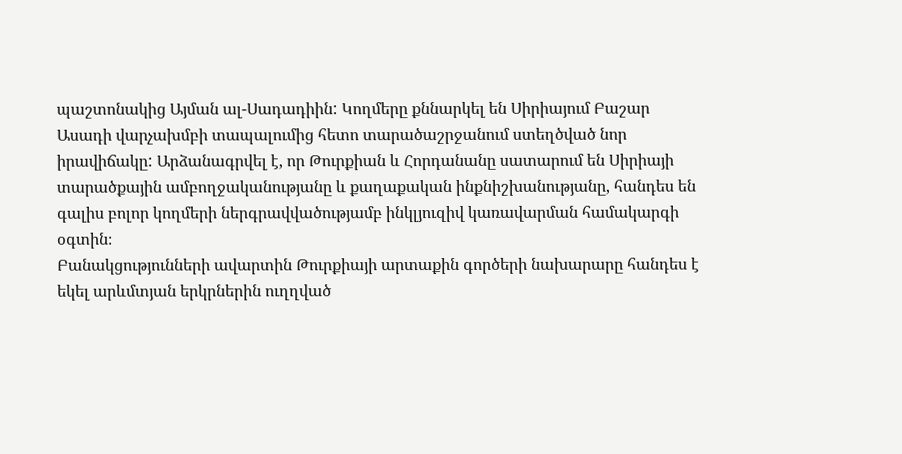պաշտոնակից Այման ալ-Սադադիին: Կողմերը քննարկել են Սիրիայում Բաշար Ասադի վարչախմբի տապալումից հետո տարածաշրջանում ստեղծված նոր իրավիճակը: Արձանագրվել է, որ Թուրքիան և Հորդանանը սատարում են Սիրիայի տարածքային ամբողջականությանը և քաղաքական ինքնիշխանությանը, հանդես են գալիս բոլոր կողմերի ներգրավվածությամբ ինկլյուզիվ կառավարման համակարգի օգտին։
Բանակցությունների ավարտին Թուրքիայի արտաքին գործերի նախարարը հանդես է եկել արևմտյան երկրներին ուղղված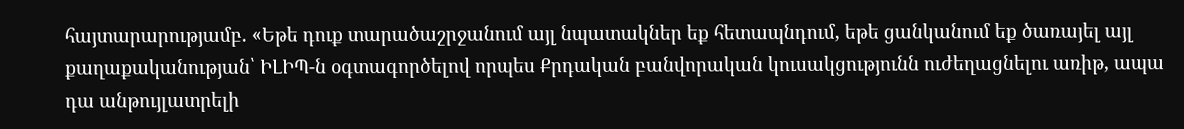հայտարարությամբ. «Եթե դուք տարածաշրջանում այլ նպատակներ եք հետապնդում, եթե ցանկանում եք ծառայել այլ քաղաքականության՝ ԻԼԻՊ-ն օգտագործելով որպես Քրդական բանվորական կուսակցությունն ուժեղացնելու առիթ, ապա դա անթույլատրելի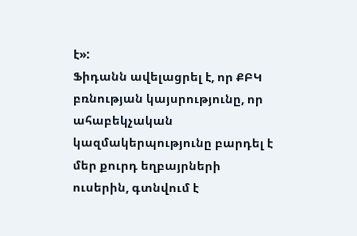է»:
Ֆիդանն ավելացրել է, որ ՔԲԿ բռնության կայսրությունը, որ ահաբեկչական կազմակերպությունը բարդել է մեր քուրդ եղբայրների ուսերին, գտնվում է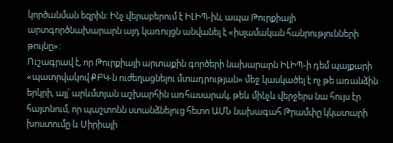կործանման եզրին: Ինչ վերաբերում է ԻԼԻՊ-ին, ապա Թուրքիայի արտգործնախարարն այդ կառույցն անվանել է «իսլամական հանրությունների թույնը»:
Ուշագրավ է, որ Թուրքիայի արտաքին գործերի նախարարն ԻԼԻՊ-ի դեմ պայքարի «պատրվակով ՔԲԿ-ն ուժեղացնելու մտադրության» մեջ կասկածել է ոչ թե առանձին երկրի, այլ՝ արևմտյան աշխարհին առհասարակ, թեև մինչև վերջերս նա հույս էր հայտնում, որ պաշտոնն ստանձնելուց հետո ԱՄՆ նախագահ Թրամփը կկատարի խոստումը և Սիրիայի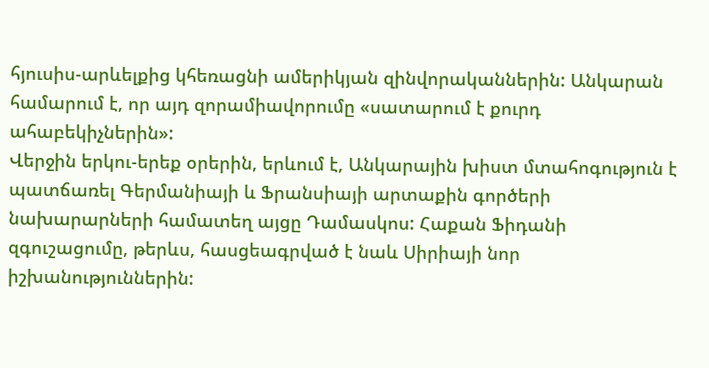հյուսիս-արևելքից կհեռացնի ամերիկյան զինվորականներին: Անկարան համարում է, որ այդ զորամիավորումը «սատարում է քուրդ ահաբեկիչներին»:
Վերջին երկու-երեք օրերին, երևում է, Անկարային խիստ մտահոգություն է պատճառել Գերմանիայի և Ֆրանսիայի արտաքին գործերի նախարարների համատեղ այցը Դամասկոս: Հաքան Ֆիդանի զգուշացումը, թերևս, հասցեագրված է նաև Սիրիայի նոր իշխանություններին: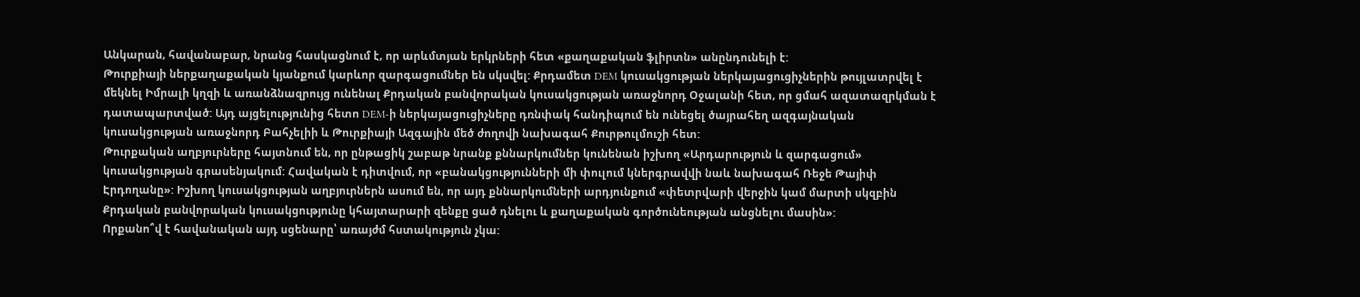Անկարան, հավանաբար, նրանց հասկացնում է, որ արևմտյան երկրների հետ «քաղաքական ֆլիրտն» անընդունելի է:
Թուրքիայի ներքաղաքական կյանքում կարևոր զարգացումներ են սկսվել: Քրդամետ DEM կուսակցության ներկայացուցիչներին թույլատրվել է մեկնել Իմրալի կղզի և առանձնազրույց ունենալ Քրդական բանվորական կուսակցության առաջնորդ Օջալանի հետ, որ ցմահ ազատազրկման է դատապարտված: Այդ այցելությունից հետո DEM-ի ներկայացուցիչները դռնփակ հանդիպում են ունեցել ծայրահեղ ազգայնական կուսակցության առաջնորդ Բահչելիի և Թուրքիայի Ազգային մեծ ժողովի նախագահ Քուրթուլմուշի հետ:
Թուրքական աղբյուրները հայտնում են, որ ընթացիկ շաբաթ նրանք քննարկումներ կունենան իշխող «Արդարություն և զարգացում» կուսակցության գրասենյակում: Հավական է դիտվում, որ «բանակցությունների մի փուլում կներգրավվի նաև նախագահ Ռեջե Թայիփ Էրդողանը»: Իշխող կուսակցության աղբյուրներն ասում են, որ այդ քննարկումների արդյունքում «փետրվարի վերջին կամ մարտի սկզբին Քրդական բանվորական կուսակցությունը կհայտարարի զենքը ցած դնելու և քաղաքական գործունեության անցնելու մասին»:
Որքանո՞վ է հավանական այդ սցենարը՝ առայժմ հստակություն չկա: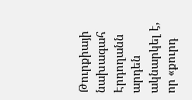Թուրքիայի նախագահ Էրդողանն արդեն ակնարկել է, որ «քուրդ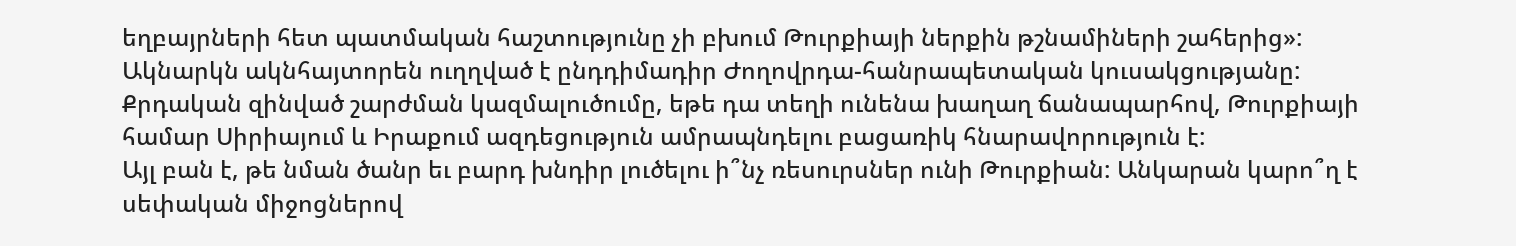եղբայրների հետ պատմական հաշտությունը չի բխում Թուրքիայի ներքին թշնամիների շահերից»: Ակնարկն ակնհայտորեն ուղղված է ընդդիմադիր Ժողովրդա-հանրապետական կուսակցությանը: Քրդական զինված շարժման կազմալուծումը, եթե դա տեղի ունենա խաղաղ ճանապարհով, Թուրքիայի համար Սիրիայում և Իրաքում ազդեցություն ամրապնդելու բացառիկ հնարավորություն է:
Այլ բան է, թե նման ծանր եւ բարդ խնդիր լուծելու ի՞նչ ռեսուրսներ ունի Թուրքիան: Անկարան կարո՞ղ է սեփական միջոցներով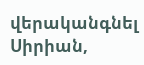վերականգնել Սիրիան,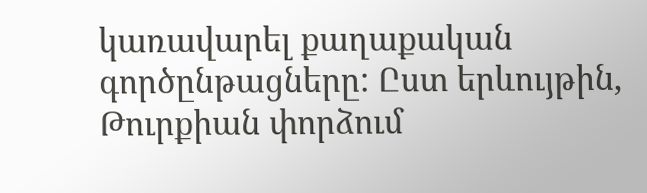կառավարել քաղաքական գործընթացները: Ըստ երևույթին, Թուրքիան փորձում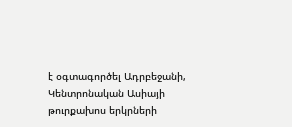է օգտագործել Ադրբեջանի, Կենտրոնական Ասիայի թուրքախոս երկրների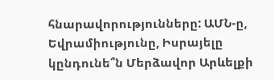հնարավորությունները: ԱՄՆ-ը, Եվրամիությունը, Իսրայելը կընդունե՞ն Մերձավոր Արևելքի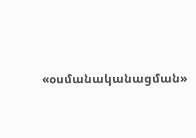«օսմանականացման»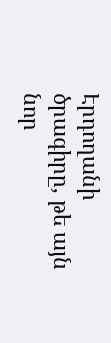Էրդողանի ծրագիրը, թե այն նոր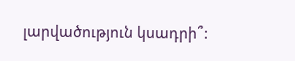լարվածություն կսադրի՞: